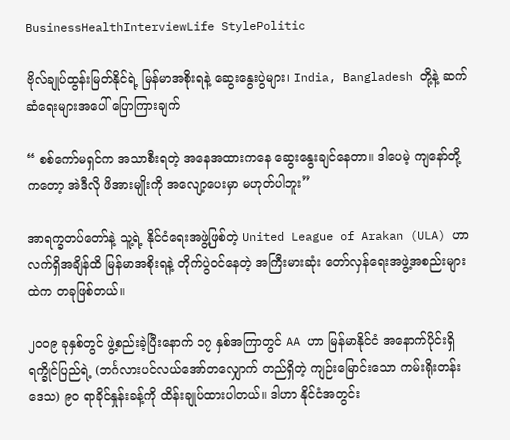BusinessHealthInterviewLife StylePolitic

ဗိုလ်ချုပ်ထွန်းမြတ်နိုင်ရဲ့ မြန်မာအစိုးရနဲ့ ဆွေးနွေးပွဲများ၊ India, Bangladesh တို့နဲ့ ဆက်ဆံရေးများအပေါ် ပြောကြားချက်

“ စစ်ကော်မရှင်က အသာစီးရတဲ့ အနေအထားကနေ ဆွေးနွေးချင်နေတာ။ ဒါပေမဲ့ ကျနော်တို့ကတော့ အဲဒီလို ဖိအားမျိုးကို အလျော့ပေးမှာ မဟုတ်ပါဘူး”

အာရက္ခတပ်တော်နဲ့ သူ့ရဲ့ နိုင်ငံရေးအဖွဲ့ဖြစ်တဲ့ United League of Arakan (ULA) ဟာ လက်ရှိအချိန်ထိ မြန်မာအစိုးရနဲ့ တိုက်ပွဲဝင်နေတဲ့ အကြီးမားဆုံး တော်လှန်ရေးအဖွဲ့အစည်းများထဲက တခုဖြစ်တယ်။

၂၀၀၉ ခုနှစ်တွင် ဖွဲ့စည်းခဲ့ပြီးနောက် ၁၇ နှစ်အကြာတွင် AA ဟာ မြန်မာနိုင်ငံ အနောက်ပိုင်းရှိ ရက္ခိုင်ပြည်ရဲ့ (ဘင်္ဂလားပင်လယ်အော်တလျှောက် တည်ရှိတဲ့ ကျဉ်းမြောင်းသော ကမ်းရိုးတန်းဒေသ) ၉၀ ရာခိုင်နှုန်းခန့်ကို ထိန်းချုပ်ထားပါတယ်။ ဒါဟာ နိုင်ငံအတွင်း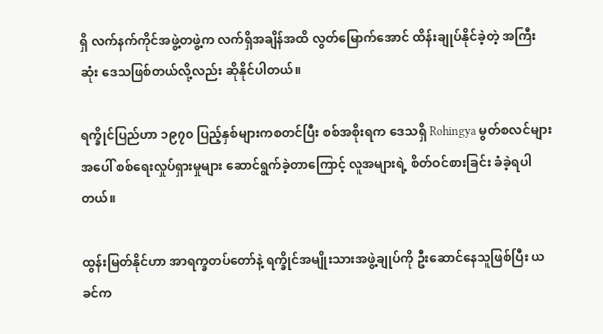ရှိ လက်နက်ကိုင်အဖွဲ့တဖွဲ့က လက်ရှိအချိန်အထိ လွတ်မြောက်အောင် ထိန်းချုပ်နိုင်ခဲ့တဲ့ အကြီးဆုံး ဒေသဖြစ်တယ်လို့လည်း ဆိုနိုင်ပါတယ်။

ရက္ခိုင်ပြည်ဟာ ၁၉၇၀ ပြည့်နှစ်များကစတင်ပြီး စစ်အစိုးရက ဒေသရှိ Rohingya မွတ်စလင်များအပေါ် စစ်ရေးလှုပ်ရှားမှုများ ဆောင်ရွက်ခဲ့တာကြောင့် လူအများရဲ့ စိတ်ဝင်စားခြင်း ခံခဲ့ရပါတယ်။

ထွန်းမြတ်နိုင်ဟာ အာရက္ခတပ်တော်နဲ့ ရက္ခိုင်အမျိုးသားအဖွဲ့ချုပ်ကို ဦးဆောင်နေသူဖြစ်ပြီး ယခင်က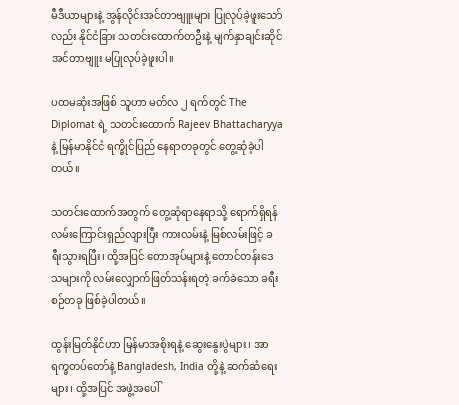မီဒီယာများနဲ့ အွန်လိုင်းအင်တာဗျူးများ ပြုလုပ်ခဲ့ဖူးသော်လည်း နိုင်ငံခြား သတင်းထောက်တဦးနဲ့ မျက်နှာချင်းဆိုင် အင်တာဗျူး မပြုလုပ်ခဲ့ဖူးပါ။

ပထမဆုံးအဖြစ် သူဟာ မတ်လ ၂ ရက်တွင် The Diplomat ရဲ့ သတင်းထောက် Rajeev Bhattacharyya နဲ့ မြန်မာနိုင်ငံ ရက္ခိုင်ပြည် နေရာတခုတွင် တွေ့ဆုံခဲ့ပါတယ်။

သတင်းထောက်အတွက် တွေ့ဆုံရာနေရာသို့ ရောက်ရှိရန် လမ်းကြောင်းရှည်လျားပြီး ကားလမ်းနဲ့ မြစ်လမ်းဖြင့် ခရီးသွားရပြီး၊ ထို့အပြင် တောအုပ်များနဲ့ တောင်တန်းဒေသများကို လမ်းလျှောက်ဖြတ်သန်းရတဲ့ ခက်ခဲသော ခရီးစဉ်တခု ဖြစ်ခဲ့ပါတယ်။

ထွန်းမြတ်နိုင်ဟာ မြန်မာအစိုးရနဲ့ ဆွေးနွေးပွဲများ၊ အာရက္ခတပ်တော်နဲ့ Bangladesh, India တို့နဲ့ ဆက်ဆံရေးများ၊ ထို့အပြင် အဖွဲ့အပေါ်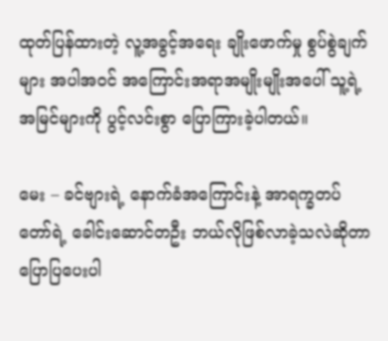ထုတ်ပြန်ထားတဲ့ လူ့အခွင့်အရေး ချိုးဖောက်မှု စွပ်စွဲချက်များ အပါအဝင် အကြောင်းအရာအမျိုးမျိုးအပေါ် သူ့ရဲ့ အမြင်များကို ပွင့်လင်းစွာ ပြောကြားခဲ့ပါတယ်။

မေး – ခင်ဗျားရဲ့ နောက်ခံအကြောင်းနဲ့ အာရက္ခတပ်တော်ရဲ့ ခေါင်းဆောင်တဦး ဘယ်လိုဖြစ်လာခဲ့သလဲဆိုတာ ပြောပြပေးပါ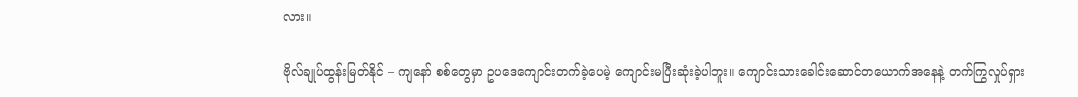လား။

ဗိုလ်ချုပ်ထွန်းမြတ်နိုင် – ကျနော် စစ်တွေမှာ ဥပဒေကျောင်းတက်ခဲ့ပေမဲ့ ကျောင်းမပြီးဆုံးခဲ့ပါဘူး။ ကျောင်းသားခေါင်းဆောင်တယောက်အနေနဲ့ တက်ကြွလှုပ်ရှား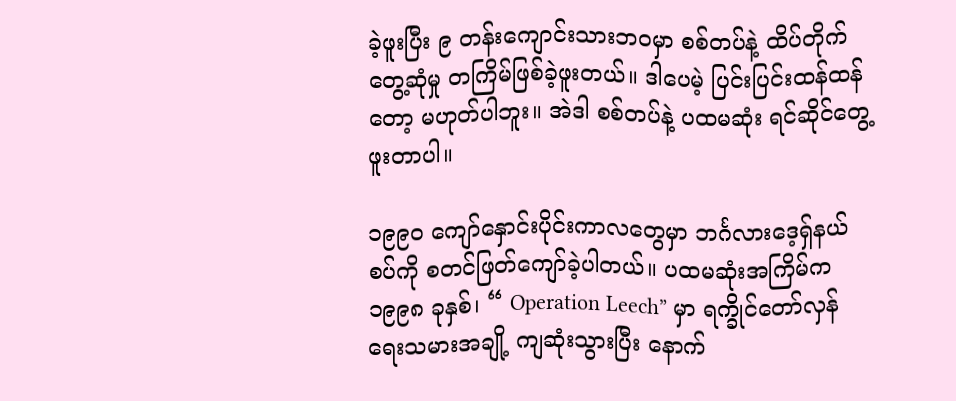ခဲ့ဖူးပြီး ၉ တန်းကျောင်းသားဘဝမှာ စစ်တပ်နဲ့ ထိပ်တိုက်တွေ့ဆုံမှု တကြိမ်ဖြစ်ခဲ့ဖူးတယ်။ ဒါပေမဲ့ ပြင်းပြင်းထန်ထန်တော့ မဟုတ်ပါဘူး။ အဲဒါ စစ်တပ်နဲ့ ပထမဆုံး ရင်ဆိုင်တွေ့ဖူးတာပါ။

၁၉၉၀ ကျော်နှောင်းပိုင်းကာလတွေမှာ ဘင်္ဂလားဒေ့ရှ်နယ်စပ်ကို စတင်ဖြတ်ကျော်ခဲ့ပါတယ်။ ပထမဆုံးအကြိမ်က ၁၉၉၈ ခုနှစ်၊ “ Operation Leech” မှာ ရက္ခိုင်တော်လှန်ရေးသမားအချို့ ကျဆုံးသွားပြီး နောက်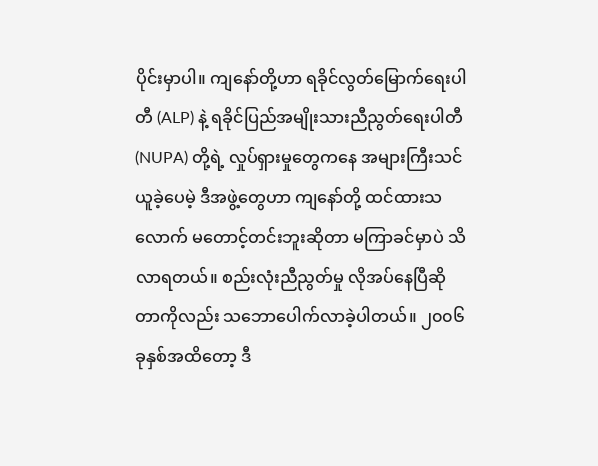ပိုင်းမှာပါ။ ကျနော်တို့ဟာ ရခိုင်လွတ်မြောက်ရေးပါတီ (ALP) နဲ့ ရခိုင်ပြည်အမျိုးသားညီညွတ်ရေးပါတီ (NUPA) တို့ရဲ့ လှုပ်ရှားမှုတွေကနေ အများကြီးသင်ယူခဲ့ပေမဲ့ ဒီအဖွဲ့တွေဟာ ကျနော်တို့ ထင်ထားသလောက် မတောင့်တင်းဘူးဆိုတာ မကြာခင်မှာပဲ သိလာရတယ်။ စည်းလုံးညီညွတ်မှု လိုအပ်နေပြီဆိုတာကိုလည်း သဘောပေါက်လာခဲ့ပါတယ်။ ၂၀၀၆ ခုနှစ်အထိတော့ ဒီ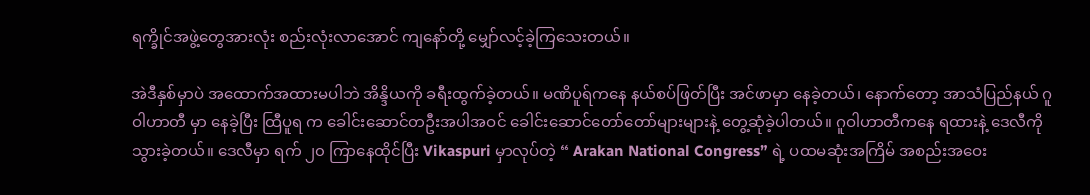ရက္ခိုင်အဖွဲ့တွေအားလုံး စည်းလုံးလာအောင် ကျနော်တို့ မျှော်လင့်ခဲ့ကြသေးတယ်။

အဲဒီနှစ်မှာပဲ အထောက်အထားမပါဘဲ အိန္ဒိယကို ခရီးထွက်ခဲ့တယ်။ မဏိပူရ်ကနေ နယ်စပ်ဖြတ်ပြီး အင်ဖာမှာ နေခဲ့တယ်၊ နောက်တော့ အာသံပြည်နယ် ဂူဝါဟာတီ မှာ နေခဲ့ပြီး ထြီပူရ က ခေါင်းဆောင်တဦးအပါအဝင် ခေါင်းဆောင်တော်တော်များများနဲ့ တွေ့ဆုံခဲ့ပါတယ်။ ဂူဝါဟာတီကနေ ရထားနဲ့ ဒေလီကို သွားခဲ့တယ်။ ဒေလီမှာ ရက် ၂၀ ကြာနေထိုင်ပြီး Vikaspuri မှာလုပ်တဲ့ “ Arakan National Congress” ရဲ့ ပထမဆုံးအကြိမ် အစည်းအဝေး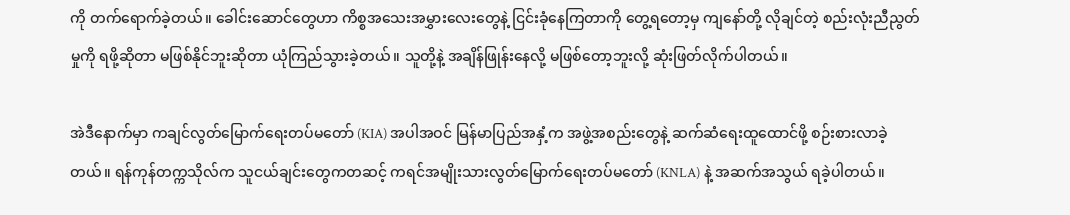ကို တက်ရောက်ခဲ့တယ်။ ခေါင်းဆောင်တွေဟာ ကိစ္စအသေးအမွှားလေးတွေနဲ့ ငြင်းခုံနေကြတာကို တွေ့ရတော့မှ ကျနော်တို့ လိုချင်တဲ့ စည်းလုံးညီညွတ်မှုကို ရဖို့ဆိုတာ မဖြစ်နိုင်ဘူးဆိုတာ ယုံကြည်သွားခဲ့တယ်။ သူတို့နဲ့ အချိန်ဖြုန်းနေလို့ မဖြစ်တော့ဘူးလို့ ဆုံးဖြတ်လိုက်ပါတယ်။

အဲဒီနောက်မှာ ကချင်လွတ်မြောက်ရေးတပ်မတော် (KIA) အပါအဝင် မြန်မာပြည်အနှံ့က အဖွဲ့အစည်းတွေနဲ့ ဆက်ဆံရေးထူထောင်ဖို့ စဉ်းစားလာခဲ့တယ်။ ရန်ကုန်တက္ကသိုလ်က သူငယ်ချင်းတွေကတဆင့် ကရင်အမျိုးသားလွတ်မြောက်ရေးတပ်မတော် (KNLA) နဲ့ အဆက်အသွယ် ရခဲ့ပါတယ်။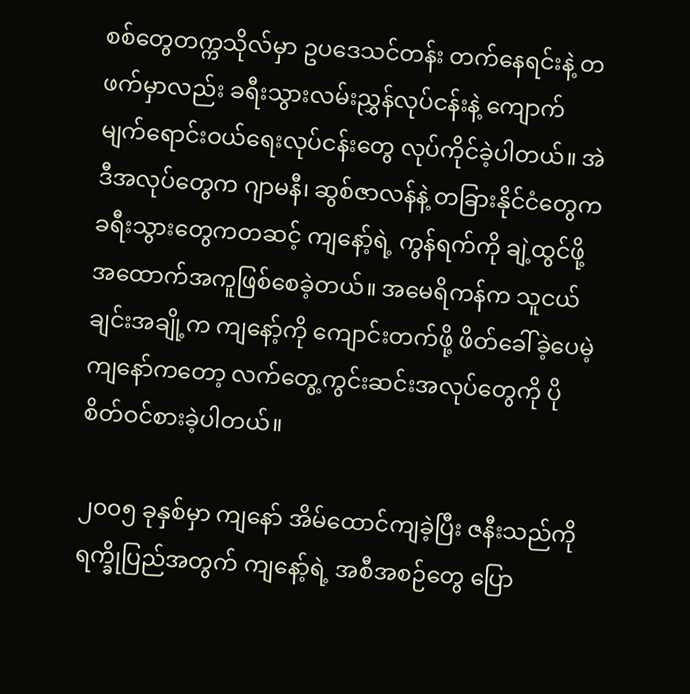စစ်တွေတက္ကသိုလ်မှာ ဥပဒေသင်တန်း တက်နေရင်းနဲ့ တဖက်မှာလည်း ခရီးသွားလမ်းညွှန်လုပ်ငန်းနဲ့ ကျောက်မျက်ရောင်းဝယ်ရေးလုပ်ငန်းတွေ လုပ်ကိုင်ခဲ့ပါတယ်။ အဲဒီအလုပ်တွေက ဂျာမနီ၊ ဆွစ်ဇာလန်နဲ့ တခြားနိုင်ငံတွေက ခရီးသွားတွေကတဆင့် ကျနော့်ရဲ့ ကွန်ရက်ကို ချဲ့ထွင်ဖို့ အထောက်အကူဖြစ်စေခဲ့တယ်။ အမေရိကန်က သူငယ်ချင်းအချို့က ကျနော့်ကို ကျောင်းတက်ဖို့ ဖိတ်ခေါ်ခဲ့ပေမဲ့ ကျနော်ကတော့ လက်တွေ့ကွင်းဆင်းအလုပ်တွေကို ပိုစိတ်ဝင်စားခဲ့ပါတယ်။

၂၀၀၅ ခုနှစ်မှာ ကျနော် အိမ်ထောင်ကျခဲ့ပြီး ဇနီးသည်ကို ရက္ခိုပြည်အတွက် ကျနော့်ရဲ့ အစီအစဉ်တွေ ပြော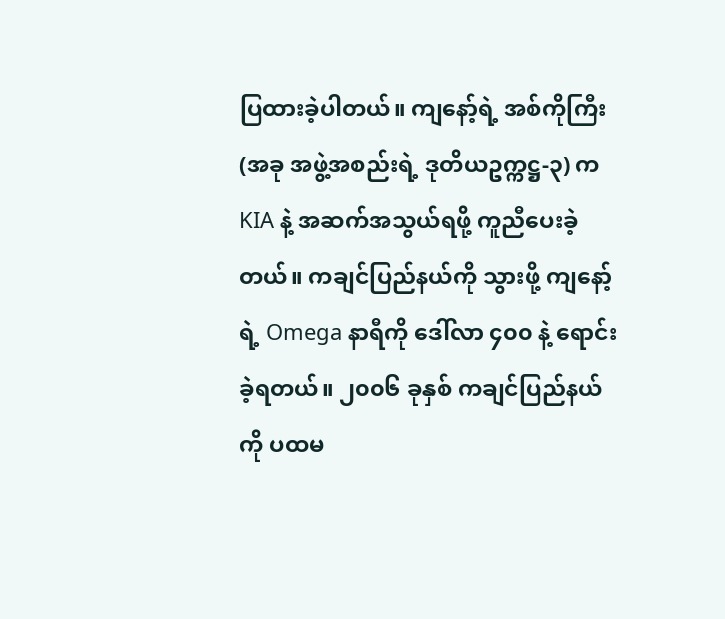ပြထားခဲ့ပါတယ်။ ကျနော့်ရဲ့ အစ်ကိုကြီး (အခု အဖွဲ့အစည်းရဲ့ ဒုတိယဥက္ကဋ္ဌ-၃) က KIA နဲ့ အဆက်အသွယ်ရဖို့ ကူညီပေးခဲ့တယ်။ ကချင်ပြည်နယ်ကို သွားဖို့ ကျနော့်ရဲ့ Omega နာရီကို ဒေါ်လာ ၄၀၀ နဲ့ ရောင်းခဲ့ရတယ်။ ၂၀၀၆ ခုနှစ် ကချင်ပြည်နယ်ကို ပထမ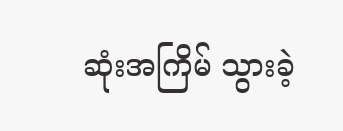ဆုံးအကြိမ် သွားခဲ့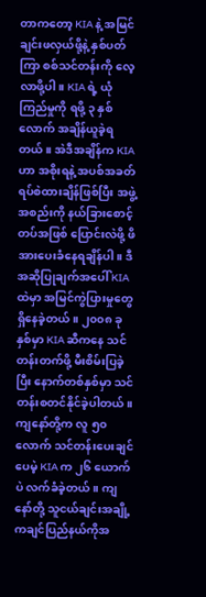တာကတော့ KIA နဲ့ အမြင်ချင်းဖလှယ်ဖို့နဲ့ နှစ်ပတ်ကြာ စစ်သင်တန်းကို လေ့လာဖို့ပါ။ KIA ရဲ့ ယုံကြည်မှုကို ရဖို့ ၃ နှစ်လောက် အချိန်ယူခဲ့ရတယ်။ အဲဒီအချိန်က KIA ဟာ အစိုးရနဲ့ အပစ်အခတ်ရပ်စဲထားချိန်ဖြစ်ပြီး အဖွဲ့အစည်းကို နယ်ခြားစောင့်တပ်အဖြစ် ပြောင်းလဲဖို့ ဖိအားပေးခံနေရချိန်ပါ။ ဒီအဆိုပြုချက်အပေါ် KIA ထဲမှာ အမြင်ကွဲပြားမှုတွေ ရှိနေခဲ့တယ်။ ၂၀၀၈ ခုနှစ်မှာ KIA ဆီကနေ သင်တန်းတက်ဖို့ မီးစိမ်းပြခဲ့ပြီး နောက်တစ်နှစ်မှာ သင်တန်းစတင်နိုင်ခဲ့ပါတယ်။ ကျနော်တို့က လူ ၅၀ လောက် သင်တန်းပေးချင်ပေမဲ့ KIA က ၂၆ ယောက်ပဲ လက်ခံခဲ့တယ်။ ကျနော်တို့ သူငယ်ချင်းအချို့ ကချင်ပြည်နယ်ကိုအ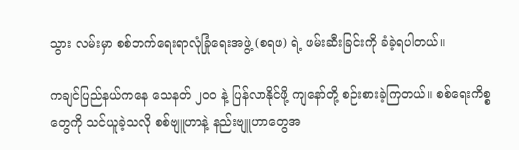သွား လမ်းမှာ စစ်ဘက်ရေးရာလုံခြုံရေးအဖွဲ့ (စရဖ) ရဲ့ ဖမ်းဆီးခြင်းကို ခံခဲ့ရပါတယ်။

ကချင်ပြည်နယ်ကနေ သေနတ် ၂၀၀ နဲ့ ပြန်လာနိုင်ဖို့ ကျနော်တို့ စဉ်းစားခဲ့ကြတယ်။ စစ်ရေးကိစ္စတွေကို သင်ယူခဲ့သလို စစ်ဗျူဟာနဲ့ နည်းဗျူဟာတွေအ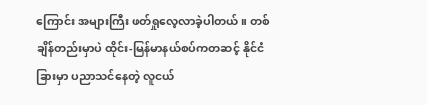ကြောင်း အများကြီး ဖတ်ရှုလေ့လာခဲ့ပါတယ်။ တစ်ချိန်တည်းမှာပဲ ထိုင်း-မြန်မာနယ်စပ်ကတဆင့် နိုင်ငံခြားမှာ ပညာသင်နေတဲ့ လူငယ်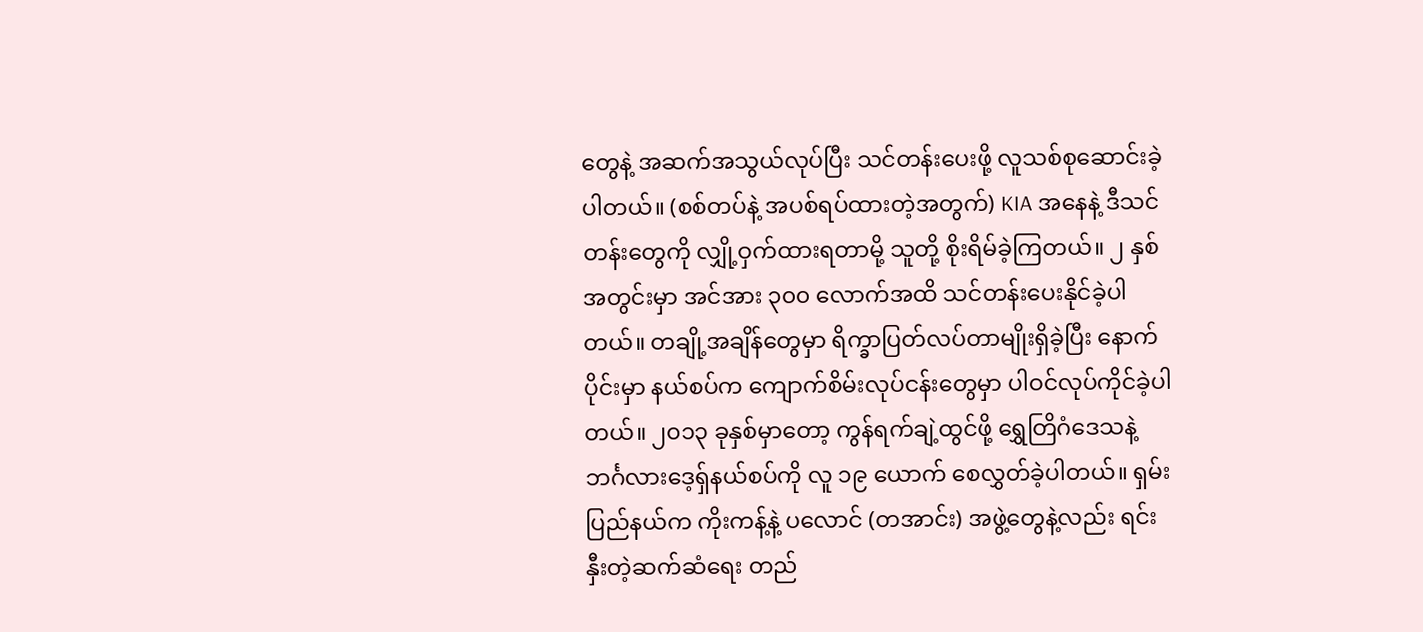တွေနဲ့ အဆက်အသွယ်လုပ်ပြီး သင်တန်းပေးဖို့ လူသစ်စုဆောင်းခဲ့ပါတယ်။ (စစ်တပ်နဲ့ အပစ်ရပ်ထားတဲ့အတွက်) KIA အနေနဲ့ ဒီသင်တန်းတွေကို လျှို့ဝှက်ထားရတာမို့ သူတို့ စိုးရိမ်ခဲ့ကြတယ်။ ၂ နှစ်အတွင်းမှာ အင်အား ၃၀၀ လောက်အထိ သင်တန်းပေးနိုင်ခဲ့ပါတယ်။ တချို့အချိန်တွေမှာ ရိက္ခာပြတ်လပ်တာမျိုးရှိခဲ့ပြီး နောက်ပိုင်းမှာ နယ်စပ်က ကျောက်စိမ်းလုပ်ငန်းတွေမှာ ပါဝင်လုပ်ကိုင်ခဲ့ပါတယ်။ ၂၀၁၃ ခုနှစ်မှာတော့ ကွန်ရက်ချဲ့ထွင်ဖို့ ရွှေတြိဂံဒေသနဲ့ ဘင်္ဂလားဒေ့ရှ်နယ်စပ်ကို လူ ၁၉ ယောက် စေလွှတ်ခဲ့ပါတယ်။ ရှမ်းပြည်နယ်က ကိုးကန့်နဲ့ ပလောင် (တအာင်း) အဖွဲ့တွေနဲ့လည်း ရင်းနှီးတဲ့ဆက်ဆံရေး တည်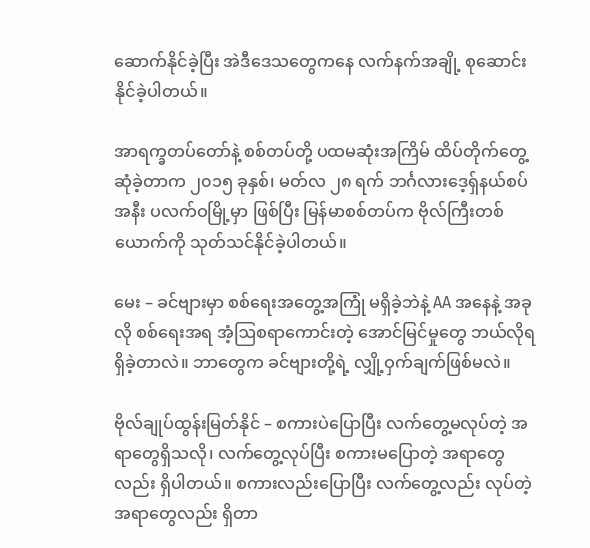ဆောက်နိုင်ခဲ့ပြီး အဲဒီဒေသတွေကနေ လက်နက်အချို့ စုဆောင်းနိုင်ခဲ့ပါတယ်။

အာရက္ခတပ်တော်နဲ့ စစ်တပ်တို့ ပထမဆုံးအကြိမ် ထိပ်တိုက်တွေ့ဆုံခဲ့တာက ၂၀၁၅ ခုနှစ်၊ မတ်လ ၂၈ ရက် ဘင်္ဂလားဒေ့ရှ်နယ်စပ်အနီး ပလက်ဝမြို့မှာ ဖြစ်ပြီး မြန်မာစစ်တပ်က ဗိုလ်ကြီးတစ်ယောက်ကို သုတ်သင်နိုင်ခဲ့ပါတယ်။

မေး – ခင်ဗျားမှာ စစ်ရေးအတွေ့အကြုံ မရှိခဲ့ဘဲနဲ့ AA အနေနဲ့ အခုလို စစ်ရေးအရ အံ့ဩစရာကောင်းတဲ့ အောင်မြင်မှုတွေ ဘယ်လိုရရှိခဲ့တာလဲ။ ဘာတွေက ခင်ဗျားတို့ရဲ့ လျှို့ဝှက်ချက်ဖြစ်မလဲ။

ဗိုလ်ချုပ်ထွန်းမြတ်နိုင် – စကားပဲပြောပြီး လက်တွေ့မလုပ်တဲ့ အရာတွေရှိသလို၊ လက်တွေ့လုပ်ပြီး စကားမပြောတဲ့ အရာတွေလည်း ရှိပါတယ်။ စကားလည်းပြောပြီး လက်တွေ့လည်း လုပ်တဲ့အရာတွေလည်း ရှိတာ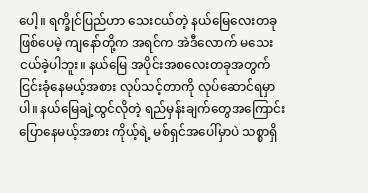ပေါ့။ ရက္ခိုင်ပြည်ဟာ သေးငယ်တဲ့ နယ်မြေလေးတခုဖြစ်ပေမဲ့ ကျနော်တို့က အရင်က အဲဒီလောက် မသေးငယ်ခဲ့ပါဘူး။ နယ်မြေ အပိုင်းအစလေးတခုအတွက် ငြင်းခုံနေမယ့်အစား လုပ်သင့်တာကို လုပ်ဆောင်ရမှာပါ။ နယ်မြေချဲ့ထွင်လိုတဲ့ ရည်မှန်းချက်တွေအကြောင်း ပြောနေမယ့်အစား ကိုယ့်ရဲ့ မစ်ရှင်အပေါ်မှာပဲ သစ္စာရှိ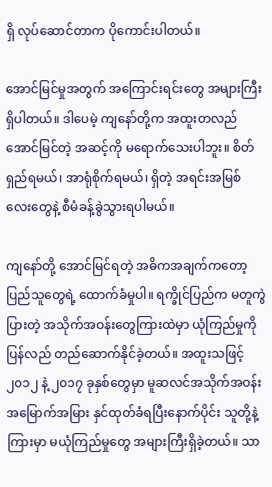ရှိ လုပ်ဆောင်တာက ပိုကောင်းပါတယ်။

အောင်မြင်မှုအတွက် အကြောင်းရင်းတွေ အများကြီးရှိပါတယ်။ ဒါပေမဲ့ ကျနော်တို့က အထူးတလည် အောင်မြင်တဲ့ အဆင့်ကို မရောက်သေးပါဘူး။ စိတ်ရှည်ရမယ်၊ အာရုံစိုက်ရမယ်၊ ရှိတဲ့ အရင်းအမြစ်လေးတွေနဲ့ စီမံခန့်ခွဲသွားရပါမယ်။

ကျနော်တို့ အောင်မြင်ရတဲ့ အဓိကအချက်ကတော့ ပြည်သူတွေရဲ့ ထောက်ခံမှုပါ။ ရက္ခိုင်ပြည်က မတူကွဲပြားတဲ့ အသိုက်အဝန်းတွေကြားထဲမှာ ယုံကြည်မှုကို ပြန်လည် တည်ဆောက်နိုင်ခဲ့တယ်။ အထူးသဖြင့် ၂၀၁၂ နဲ့ ၂၀၁၇ ခုနှစ်တွေမှာ မူဆလင်အသိုက်အဝန်း အမြောက်အမြား နှင်ထုတ်ခံရပြီးနောက်ပိုင်း သူတို့နဲ့ကြားမှာ မယုံကြည်မှုတွေ အများကြီးရှိခဲ့တယ်။ သာ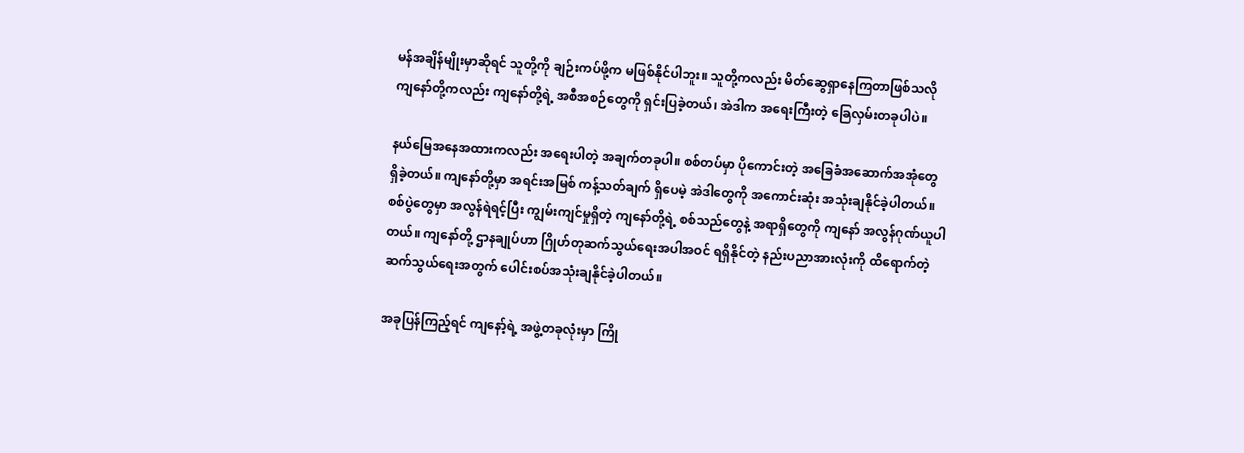မန်အချိန်မျိုးမှာဆိုရင် သူတို့ကို ချဉ်းကပ်ဖို့က မဖြစ်နိုင်ပါဘူး။ သူတို့ကလည်း မိတ်ဆွေရှာနေကြတာဖြစ်သလို ကျနော်တို့ကလည်း ကျနော်တို့ရဲ့ အစီအစဉ်တွေကို ရှင်းပြခဲ့တယ်၊ အဲဒါက အရေးကြီးတဲ့ ခြေလှမ်းတခုပါပဲ။

နယ်မြေအနေအထားကလည်း အရေးပါတဲ့ အချက်တခုပါ။ စစ်တပ်မှာ ပိုကောင်းတဲ့ အခြေခံအဆောက်အအုံတွေ ရှိခဲ့တယ်။ ကျနော်တို့မှာ အရင်းအမြစ် ကန့်သတ်ချက် ရှိပေမဲ့ အဲဒါတွေကို အကောင်းဆုံး အသုံးချနိုင်ခဲ့ပါတယ်။ စစ်ပွဲတွေမှာ အလွန်ရဲရင့်ပြီး ကျွမ်းကျင်မှုရှိတဲ့ ကျနော်တို့ရဲ့ စစ်သည်တွေနဲ့ အရာရှိတွေကို ကျနော် အလွန်ဂုဏ်ယူပါတယ်။ ကျနော်တို့ ဌာနချုပ်ဟာ ဂြိုဟ်တုဆက်သွယ်ရေးအပါအဝင် ရရှိနိုင်တဲ့ နည်းပညာအားလုံးကို ထိရောက်တဲ့ ဆက်သွယ်ရေးအတွက် ပေါင်းစပ်အသုံးချနိုင်ခဲ့ပါတယ်။

အခုပြန်ကြည့်ရင် ကျနော့်ရဲ့ အဖွဲ့တခုလုံးမှာ ကြို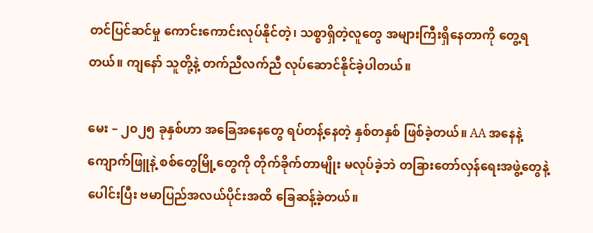တင်ပြင်ဆင်မှု ကောင်းကောင်းလုပ်နိုင်တဲ့၊ သစ္စာရှိတဲ့လူတွေ အများကြီးရှိနေတာကို တွေ့ရတယ်။ ကျနော် သူတို့နဲ့ တက်ညီလက်ညီ လုပ်ဆောင်နိုင်ခဲ့ပါတယ်။

မေး – ၂၀၂၅ ခုနှစ်ဟာ အခြေအနေတွေ ရပ်တန့်နေတဲ့ နှစ်တနှစ် ဖြစ်ခဲ့တယ်။ AA အနေနဲ့ ကျောက်ဖြူနဲ့ စစ်တွေမြို့တွေကို တိုက်ခိုက်တာမျိုး မလုပ်ခဲ့ဘဲ တခြားတော်လှန်ရေးအဖွဲ့တွေနဲ့ ပေါင်းပြီး ဗမာပြည်အလယ်ပိုင်းအထိ ခြေဆန့်ခဲ့တယ်။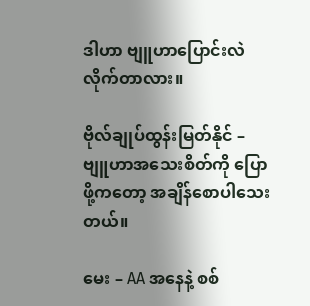ဒါဟာ ဗျူဟာပြောင်းလဲလိုက်တာလား။

ဗိုလ်ချုပ်ထွန်းမြတ်နိုင် – ဗျူဟာအသေးစိတ်ကို ပြောဖို့ကတော့ အချိန်စောပါသေးတယ်။

မေး – AA အနေနဲ့ စစ်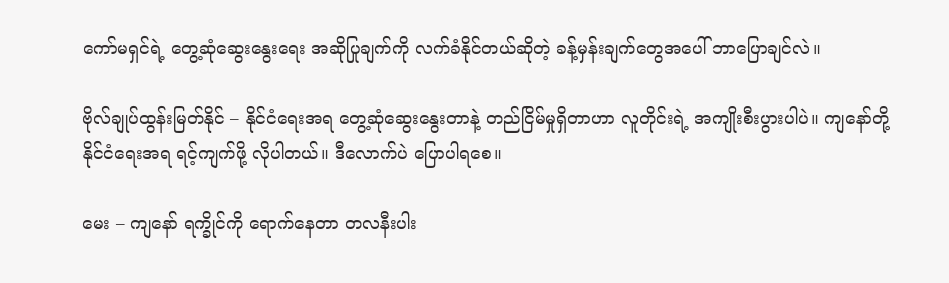ကော်မရှင်ရဲ့ တွေ့ဆုံဆွေးနွေးရေး အဆိုပြုချက်ကို လက်ခံနိုင်တယ်ဆိုတဲ့ ခန့်မှန်းချက်တွေအပေါ် ဘာပြောချင်လဲ။

ဗိုလ်ချုပ်ထွန်းမြတ်နိုင် – နိုင်ငံရေးအရ တွေ့ဆုံဆွေးနွေးတာနဲ့ တည်ငြိမ်မှုရှိတာဟာ လူတိုင်းရဲ့ အကျိုးစီးပွားပါပဲ။ ကျနော်တို့ နိုင်ငံရေးအရ ရင့်ကျက်ဖို့ လိုပါတယ်။ ဒီလောက်ပဲ ပြောပါရစေ။

မေး – ကျနော် ရက္ခိုင်ကို ရောက်နေတာ တလနီးပါး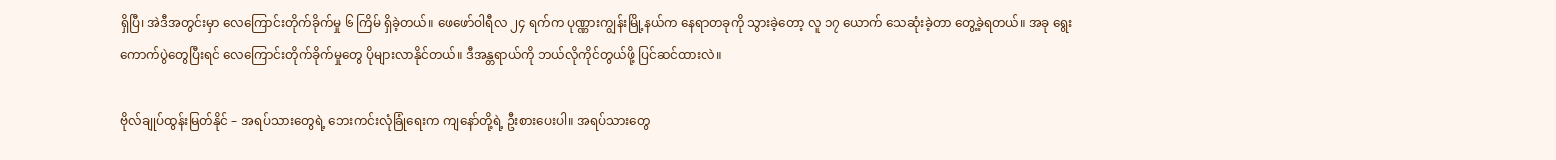ရှိပြီ၊ အဲဒီအတွင်းမှာ လေကြောင်းတိုက်ခိုက်မှု ၆ ကြိမ် ရှိခဲ့တယ်။ ဖေဖော်ဝါရီလ ၂၄ ရက်က ပုဏ္ဏားကျွန်းမြို့နယ်က နေရာတခုကို သွားခဲ့တော့ လူ ၁၇ ယောက် သေဆုံးခဲ့တာ တွေ့ခဲ့ရတယ်။ အခု ရွေးကောက်ပွဲတွေပြီးရင် လေကြောင်းတိုက်ခိုက်မှုတွေ ပိုများလာနိုင်တယ်။ ဒီအန္တရာယ်ကို ဘယ်လိုကိုင်တွယ်ဖို့ ပြင်ဆင်ထားလဲ။

ဗိုလ်ချုပ်ထွန်းမြတ်နိုင် – အရပ်သားတွေရဲ့ ဘေးကင်းလုံခြုံရေးက ကျနော်တို့ရဲ့ ဦးစားပေးပါ။ အရပ်သားတွေ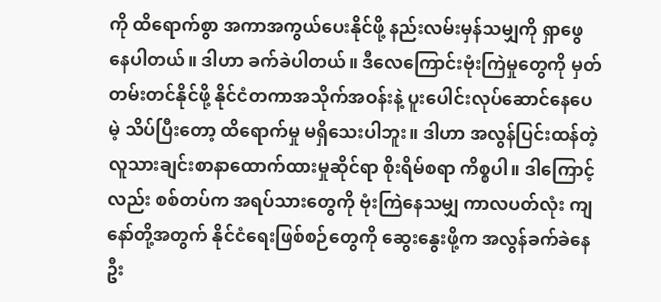ကို ထိရောက်စွာ အကာအကွယ်ပေးနိုင်ဖို့ နည်းလမ်းမှန်သမျှကို ရှာဖွေနေပါတယ်။ ဒါဟာ ခက်ခဲပါတယ်။ ဒီလေကြောင်းဗုံးကြဲမှုတွေကို မှတ်တမ်းတင်နိုင်ဖို့ နိုင်ငံတကာအသိုက်အဝန်းနဲ့ ပူးပေါင်းလုပ်ဆောင်နေပေမဲ့ သိပ်ပြီးတော့ ထိရောက်မှု မရှိသေးပါဘူး။ ဒါဟာ အလွန်ပြင်းထန်တဲ့ လူသားချင်းစာနာထောက်ထားမှုဆိုင်ရာ စိုးရိမ်စရာ ကိစ္စပါ။ ဒါကြောင့်လည်း စစ်တပ်က အရပ်သားတွေကို ဗုံးကြဲနေသမျှ ကာလပတ်လုံး ကျနော်တို့အတွက် နိုင်ငံရေးဖြစ်စဉ်တွေကို ဆွေးနွေးဖို့က အလွန်ခက်ခဲနေဦး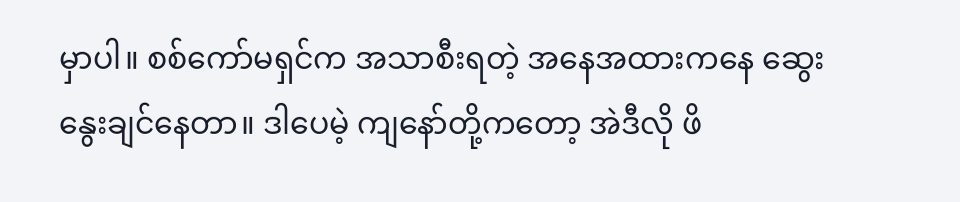မှာပါ။ စစ်ကော်မရှင်က အသာစီးရတဲ့ အနေအထားကနေ ဆွေးနွေးချင်နေတာ။ ဒါပေမဲ့ ကျနော်တို့ကတော့ အဲဒီလို ဖိ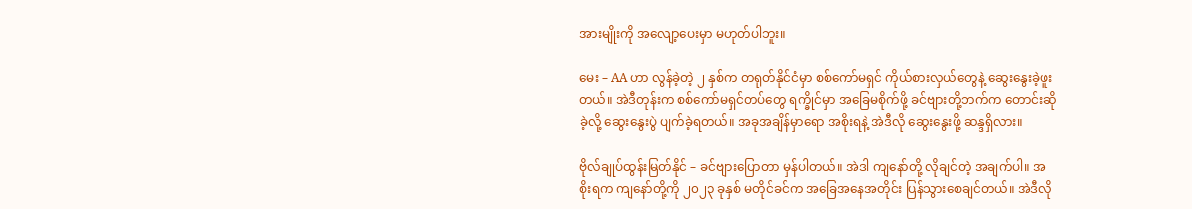အားမျိုးကို အလျော့ပေးမှာ မဟုတ်ပါဘူး။

မေး – AA ဟာ လွန်ခဲ့တဲ့ ၂ နှစ်က တရုတ်နိုင်ငံမှာ စစ်ကော်မရှင် ကိုယ်စားလှယ်တွေနဲ့ ဆွေးနွေးခဲ့ဖူးတယ်။ အဲဒီတုန်းက စစ်ကော်မရှင်တပ်တွေ ရက္ခိုင်မှာ အခြေမစိုက်ဖို့ ခင်ဗျားတို့ဘက်က တောင်းဆိုခဲ့လို့ ဆွေးနွေးပွဲ ပျက်ခဲ့ရတယ်။ အခုအချိန်မှာရော အစိုးရနဲ့ အဲဒီလို ဆွေးနွေးဖို့ ဆန္ဒရှိလား။

ဗိုလ်ချုပ်ထွန်းမြတ်နိုင် – ခင်ဗျားပြောတာ မှန်ပါတယ်။ အဲဒါ ကျနော်တို့ လိုချင်တဲ့ အချက်ပါ။ အစိုးရက ကျနော်တို့ကို ၂၀၂၃ ခုနှစ် မတိုင်ခင်က အခြေအနေအတိုင်း ပြန်သွားစေချင်တယ်။ အဲဒီလို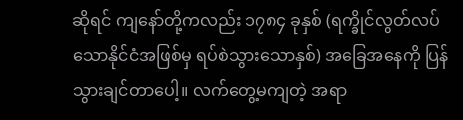ဆိုရင် ကျနော်တို့ကလည်း ၁၇၈၄ ခုနှစ် (ရက္ခိုင်လွတ်လပ်သောနိုင်ငံအဖြစ်မှ ရပ်စဲသွားသောနှစ်) အခြေအနေကို ပြန်သွားချင်တာပေါ့။ လက်တွေ့မကျတဲ့ အရာ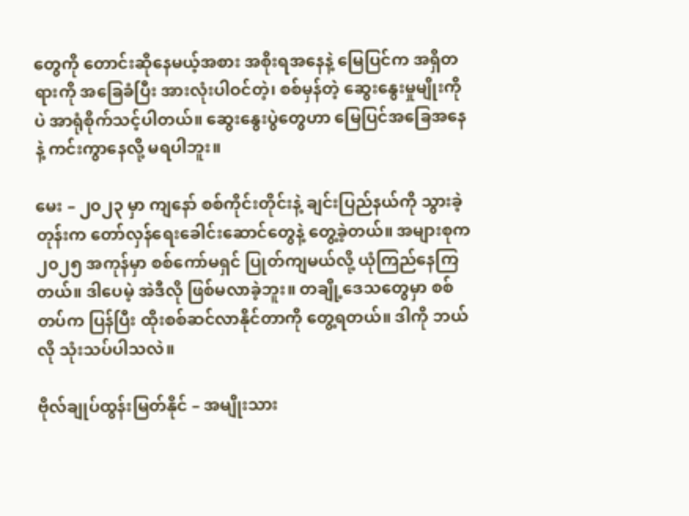တွေကို တောင်းဆိုနေမယ့်အစား အစိုးရအနေနဲ့ မြေပြင်က အရှိတရားကို အခြေခံပြီး အားလုံးပါဝင်တဲ့၊ စစ်မှန်တဲ့ ဆွေးနွေးမှုမျိုးကိုပဲ အာရုံစိုက်သင့်ပါတယ်။ ဆွေးနွေးပွဲတွေဟာ မြေပြင်အခြေအနေနဲ့ ကင်းကွာနေလို့ မရပါဘူး။

မေး – ၂၀၂၃ မှာ ကျနော် စစ်ကိုင်းတိုင်းနဲ့ ချင်းပြည်နယ်ကို သွားခဲ့တုန်းက တော်လှန်ရေးခေါင်းဆောင်တွေနဲ့ တွေ့ခဲ့တယ်။ အများစုက ၂၀၂၅ အကုန်မှာ စစ်ကော်မရှင် ပြုတ်ကျမယ်လို့ ယုံကြည်နေကြတယ်။ ဒါပေမဲ့ အဲဒီလို ဖြစ်မလာခဲ့ဘူး။ တချို့ဒေသတွေမှာ စစ်တပ်က ပြန်ပြီး ထိုးစစ်ဆင်လာနိုင်တာကို တွေ့ရတယ်။ ဒါကို ဘယ်လို သုံးသပ်ပါသလဲ။

ဗိုလ်ချုပ်ထွန်းမြတ်နိုင် – အမျိုးသား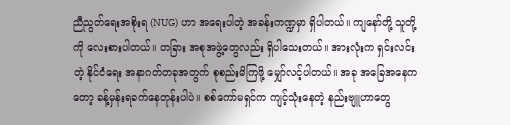ညီညွတ်ရေးအစိုးရ (NUG) ဟာ အရေးပါတဲ့ အခန်းကဏ္ဍမှာ ရှိပါတယ်။ ကျနော်တို့ သူတို့ကို လေးစားပါတယ်။ တခြား အစုအဖွဲ့တွေလည်း ရှိပါသေးတယ်။ အားလုံးက ရှင်းလင်းတဲ့ နိုင်ငံရေး အနာဂတ်တခုအတွက် စုစည်းမိကြဖို့ မျှော်လင့်ပါတယ်။ အခု အခြေအနေကတော့ ခန့်မှန်းရခက်နေတုန်းပါပဲ။ စစ်ကော်မရှင်က ကျင့်သုံးနေတဲ့ နည်းဗျူဟာတွေ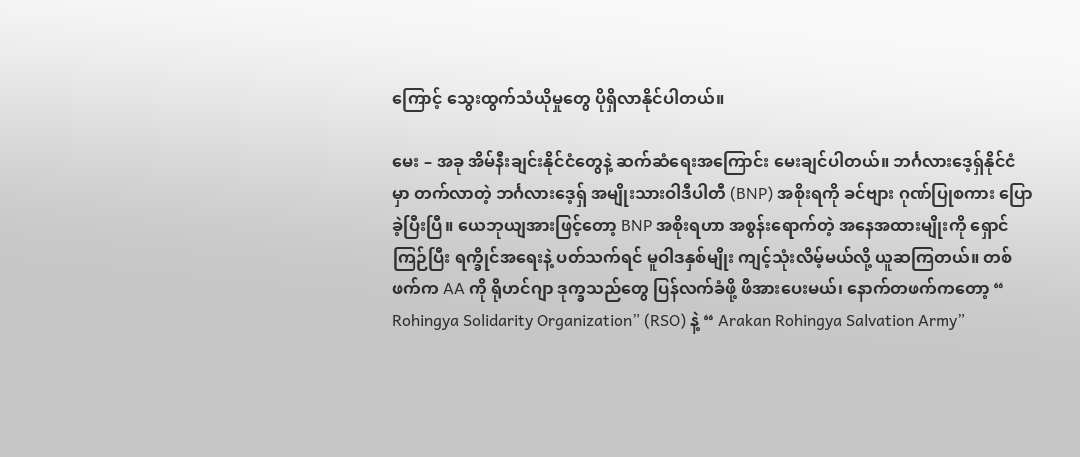ကြောင့် သွေးထွက်သံယိုမှုတွေ ပိုရှိလာနိုင်ပါတယ်။

မေး – အခု အိမ်နီးချင်းနိုင်ငံတွေနဲ့ ဆက်ဆံရေးအကြောင်း မေးချင်ပါတယ်။ ဘင်္ဂလားဒေ့ရှ်နိုင်ငံမှာ တက်လာတဲ့ ဘင်္ဂလားဒေ့ရှ် အမျိုးသားဝါဒီပါတီ (BNP) အစိုးရကို ခင်ဗျား ဂုဏ်ပြုစကား ပြောခဲ့ပြီးပြီ။ ယေဘုယျအားဖြင့်တော့ BNP အစိုးရဟာ အစွန်းရောက်တဲ့ အနေအထားမျိုးကို ရှောင်ကြဉ်ပြီး ရက္ခိုင်အရေးနဲ့ ပတ်သက်ရင် မူဝါဒနှစ်မျိုး ကျင့်သုံးလိမ့်မယ်လို့ ယူဆကြတယ်။ တစ်ဖက်က AA ကို ရိုဟင်ဂျာ ဒုက္ခသည်တွေ ပြန်လက်ခံဖို့ ဖိအားပေးမယ်၊ နောက်တဖက်ကတော့ “ Rohingya Solidarity Organization” (RSO) နဲ့ “ Arakan Rohingya Salvation Army”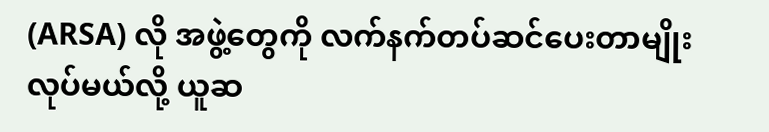(ARSA) လို အဖွဲ့တွေကို လက်နက်တပ်ဆင်ပေးတာမျိုး လုပ်မယ်လို့ ယူဆ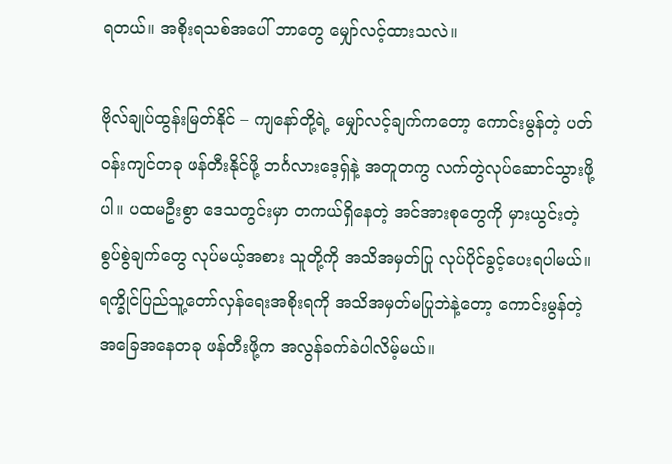ရတယ်။ အစိုးရသစ်အပေါ် ဘာတွေ မျှော်လင့်ထားသလဲ။

ဗိုလ်ချုပ်ထွန်းမြတ်နိုင် – ကျနော်တို့ရဲ့ မျှော်လင့်ချက်ကတော့ ကောင်းမွန်တဲ့ ပတ်ဝန်းကျင်တခု ဖန်တီးနိုင်ဖို့ ဘင်္ဂလားဒေ့ရှ်နဲ့ အတူတကွ လက်တွဲလုပ်ဆောင်သွားဖို့ပါ။ ပထမဦးစွာ ဒေသတွင်းမှာ တကယ်ရှိနေတဲ့ အင်အားစုတွေကို မှားယွင်းတဲ့ စွပ်စွဲချက်တွေ လုပ်မယ့်အစား သူတို့ကို အသိအမှတ်ပြု လုပ်ပိုင်ခွင့်ပေးရပါမယ်။ ရက္ခိုင်ပြည်သူ့တော်လှန်ရေးအစိုးရကို အသိအမှတ်မပြုဘဲနဲ့တော့ ကောင်းမွန်တဲ့ အခြေအနေတခု ဖန်တီးဖို့က အလွန်ခက်ခဲပါလိမ့်မယ်။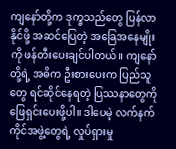ကျနော်တို့က ဒုက္ခသည်တွေ ပြန်လာနိုင်ဖို့ အဆင်ပြေတဲ့ အခြေအနေမျိုးကို ဖန်တီးပေးချင်ပါတယ်။ ကျနော်တို့ရဲ့ အဓိက ဦးစားပေးက ပြည်သူတွေ ရင်ဆိုင်နေရတဲ့ ပြဿနာတွေကို ဖြေရှင်းပေးဖို့ပါ။ ဒါပေမဲ့ လက်နက်ကိုင်အဖွဲ့တွေရဲ့ လှုပ်ရှားမှု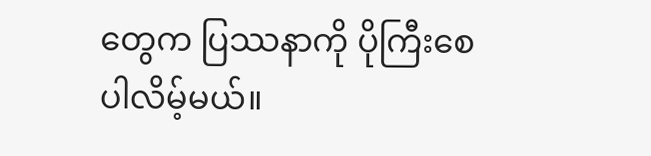တွေက ပြဿနာကို ပိုကြီးစေပါလိမ့်မယ်။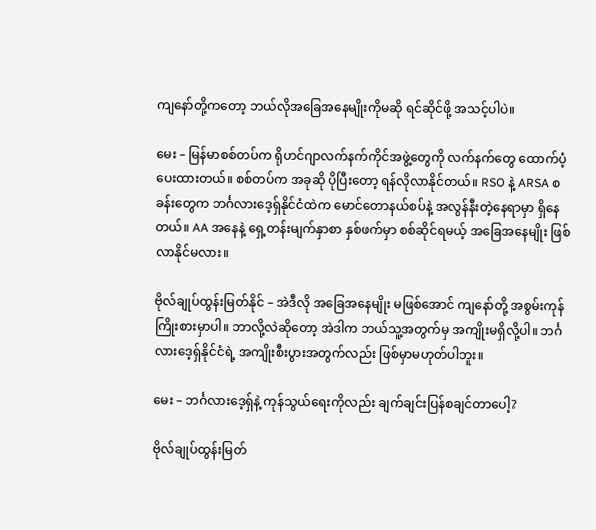ကျနော်တို့ကတော့ ဘယ်လိုအခြေအနေမျိုးကိုမဆို ရင်ဆိုင်ဖို့ အသင့်ပါပဲ။

မေး – မြန်မာစစ်တပ်က ရိုဟင်ဂျာလက်နက်ကိုင်အဖွဲ့တွေကို လက်နက်တွေ ထောက်ပံ့ပေးထားတယ်။ စစ်တပ်က အခုဆို ပိုပြီးတော့ ရန်လိုလာနိုင်တယ်။ RSO နဲ့ ARSA စခန်းတွေက ဘင်္ဂလားဒေ့ရှ်နိုင်ငံထဲက မောင်တောနယ်စပ်နဲ့ အလွန်နီးတဲ့နေရာမှာ ရှိနေတယ်။ AA အနေနဲ့ ရှေ့တန်းမျက်နှာစာ နှစ်ဖက်မှာ စစ်ဆိုင်ရမယ့် အခြေအနေမျိုး ဖြစ်လာနိုင်မလား။

ဗိုလ်ချုပ်ထွန်းမြတ်နိုင် – အဲဒီလို အခြေအနေမျိုး မဖြစ်အောင် ကျနော်တို့ အစွမ်းကုန် ကြိုးစားမှာပါ။ ဘာလို့လဲဆိုတော့ အဲဒါက ဘယ်သူ့အတွက်မှ အကျိုးမရှိလို့ပါ။ ဘင်္ဂလားဒေ့ရှ်နိုင်ငံရဲ့ အကျိုးစီးပွားအတွက်လည်း ဖြစ်မှာမဟုတ်ပါဘူး။

မေး – ဘင်္ဂလားဒေ့ရှ်နဲ့ ကုန်သွယ်ရေးကိုလည်း ချက်ချင်းပြန်စချင်တာပေါ့?

ဗိုလ်ချုပ်ထွန်းမြတ်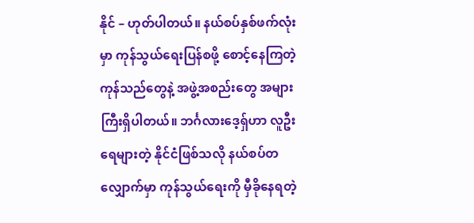နိုင် – ဟုတ်ပါတယ်။ နယ်စပ်နှစ်ဖက်လုံးမှာ ကုန်သွယ်ရေးပြန်စဖို့ စောင့်နေကြတဲ့ ကုန်သည်တွေနဲ့ အဖွဲ့အစည်းတွေ အများကြီးရှိပါတယ်။ ဘင်္ဂလားဒေ့ရှ်ဟာ လူဦးရေများတဲ့ နိုင်ငံဖြစ်သလို နယ်စပ်တလျှောက်မှာ ကုန်သွယ်ရေးကို မှီခိုနေရတဲ့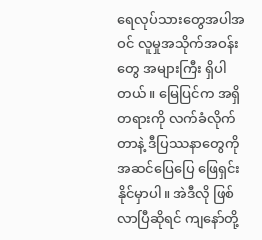ရေလုပ်သားတွေအပါအဝင် လူမှုအသိုက်အဝန်းတွေ အများကြီး ရှိပါတယ်။ မြေပြင်က အရှိတရားကို လက်ခံလိုက်တာနဲ့ ဒီပြဿနာတွေကို အဆင်ပြေပြေ ဖြေရှင်းနိုင်မှာပါ။ အဲဒီလို ဖြစ်လာပြီဆိုရင် ကျနော်တို့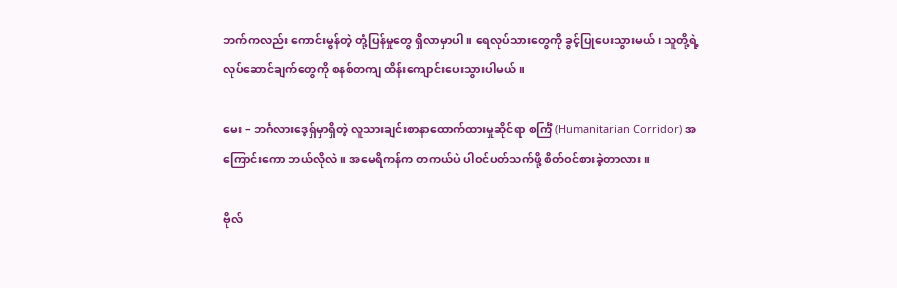ဘက်ကလည်း ကောင်းမွန်တဲ့ တုံ့ပြန်မှုတွေ ရှိလာမှာပါ။ ရေလုပ်သားတွေကို ခွင့်ပြုပေးသွားမယ်၊ သူတို့ရဲ့ လုပ်ဆောင်ချက်တွေကို စနစ်တကျ ထိန်းကျောင်းပေးသွားပါမယ်။

မေး – ဘင်္ဂလားဒေ့ရှ်မှာရှိတဲ့ လူသားချင်းစာနာထောက်ထားမှုဆိုင်ရာ စင်္ကြံ (Humanitarian Corridor) အကြောင်းကော ဘယ်လိုလဲ။ အမေရိကန်က တကယ်ပဲ ပါဝင်ပတ်သက်ဖို့ စိတ်ဝင်စားခဲ့တာလား။

ဗိုလ်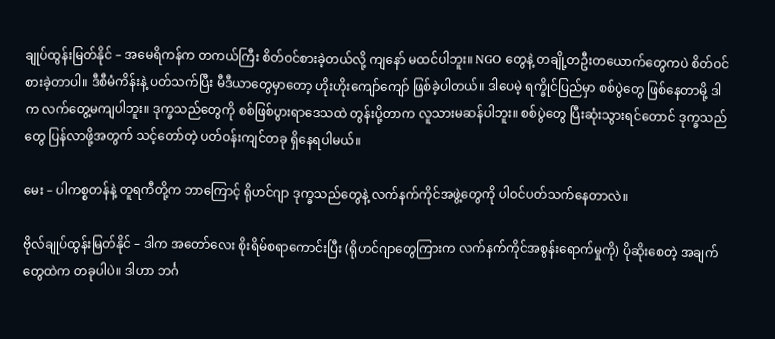ချုပ်ထွန်းမြတ်နိုင် – အမေရိကန်က တကယ်ကြီး စိတ်ဝင်စားခဲ့တယ်လို့ ကျနော် မထင်ပါဘူး။ NGO တွေနဲ့ တချို့တဦးတယောက်တွေကပဲ စိတ်ဝင်စားခဲ့တာပါ။ ဒီစီမံကိန်းနဲ့ ပတ်သက်ပြီး မီဒီယာတွေမှာတော့ ဟိုးဟိုးကျော်ကျော် ဖြစ်ခဲ့ပါတယ်။ ဒါပေမဲ့ ရက္ခိုင်ပြည်မှာ စစ်ပွဲတွေ ဖြစ်နေတာမို့ ဒါက လက်တွေ့မကျပါဘူး။ ဒုက္ခသည်တွေကို စစ်ဖြစ်ပွားရာဒေသထဲ တွန်းပို့တာက လူသားမဆန်ပါဘူး။ စစ်ပွဲတွေ ပြီးဆုံးသွားရင်တောင် ဒုက္ခသည်တွေ ပြန်လာဖို့အတွက် သင့်တော်တဲ့ ပတ်ဝန်းကျင်တခု ရှိနေရပါမယ်။

မေး – ပါကစ္စတန်နဲ့ တူရကီတို့က ဘာကြောင့် ရိုဟင်ဂျာ ဒုက္ခသည်တွေနဲ့ လက်နက်ကိုင်အဖွဲ့တွေကို ပါဝင်ပတ်သက်နေတာလဲ။

ဗိုလ်ချုပ်ထွန်းမြတ်နိုင် – ဒါက အတော်လေး စိုးရိမ်စရာကောင်းပြီး (ရိုဟင်ဂျာတွေကြားက လက်နက်ကိုင်အစွန်းရောက်မှုကို) ပိုဆိုးစေတဲ့ အချက်တွေထဲက တခုပါပဲ။ ဒါဟာ ဘင်္ဂ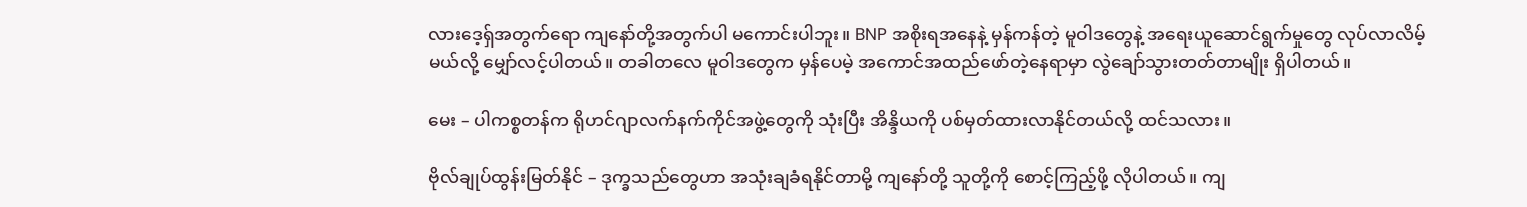လားဒေ့ရှ်အတွက်ရော ကျနော်တို့အတွက်ပါ မကောင်းပါဘူး။ BNP အစိုးရအနေနဲ့ မှန်ကန်တဲ့ မူဝါဒတွေနဲ့ အရေးယူဆောင်ရွက်မှုတွေ လုပ်လာလိမ့်မယ်လို့ မျှော်လင့်ပါတယ်။ တခါတလေ မူဝါဒတွေက မှန်ပေမဲ့ အကောင်အထည်ဖော်တဲ့နေရာမှာ လွဲချော်သွားတတ်တာမျိုး ရှိပါတယ်။

မေး – ပါကစ္စတန်က ရိုဟင်ဂျာလက်နက်ကိုင်အဖွဲ့တွေကို သုံးပြီး အိန္ဒိယကို ပစ်မှတ်ထားလာနိုင်တယ်လို့ ထင်သလား။

ဗိုလ်ချုပ်ထွန်းမြတ်နိုင် – ဒုက္ခသည်တွေဟာ အသုံးချခံရနိုင်တာမို့ ကျနော်တို့ သူတို့ကို စောင့်ကြည့်ဖို့ လိုပါတယ်။ ကျ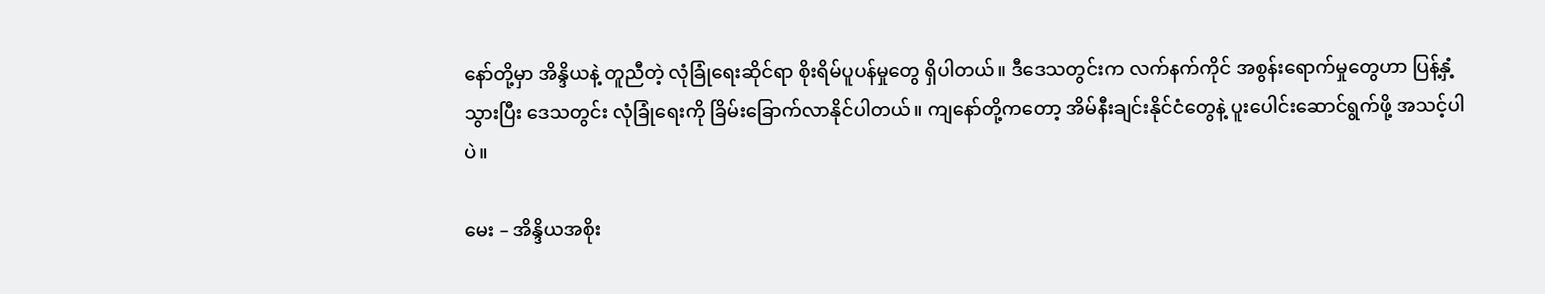နော်တို့မှာ အိန္ဒိယနဲ့ တူညီတဲ့ လုံခြုံရေးဆိုင်ရာ စိုးရိမ်ပူပန်မှုတွေ ရှိပါတယ်။ ဒီဒေသတွင်းက လက်နက်ကိုင် အစွန်းရောက်မှုတွေဟာ ပြန့်နှံ့သွားပြီး ဒေသတွင်း လုံခြုံရေးကို ခြိမ်းခြောက်လာနိုင်ပါတယ်။ ကျနော်တို့ကတော့ အိမ်နီးချင်းနိုင်ငံတွေနဲ့ ပူးပေါင်းဆောင်ရွက်ဖို့ အသင့်ပါပဲ။

မေး – အိန္ဒိယအစိုး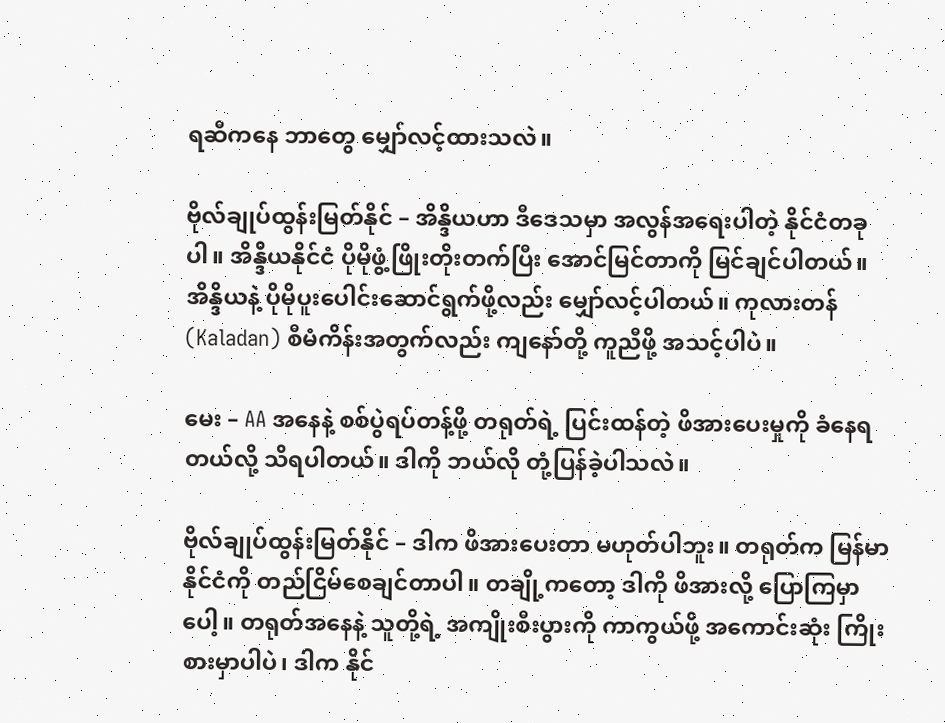ရဆီကနေ ဘာတွေ မျှော်လင့်ထားသလဲ။

ဗိုလ်ချုပ်ထွန်းမြတ်နိုင် – အိန္ဒိယဟာ ဒီဒေသမှာ အလွန်အရေးပါတဲ့ နိုင်ငံတခုပါ။ အိန္ဒိယနိုင်ငံ ပိုမိုဖွံ့ဖြိုးတိုးတက်ပြီး အောင်မြင်တာကို မြင်ချင်ပါတယ်။ အိန္ဒိယနဲ့ ပိုမိုပူးပေါင်းဆောင်ရွက်ဖို့လည်း မျှော်လင့်ပါတယ်။ ကုလားတန် (Kaladan) စီမံကိန်းအတွက်လည်း ကျနော်တို့ ကူညီဖို့ အသင့်ပါပဲ။

မေး – AA အနေနဲ့ စစ်ပွဲရပ်တန့်ဖို့ တရုတ်ရဲ့ ပြင်းထန်တဲ့ ဖိအားပေးမှုကို ခံနေရတယ်လို့ သိရပါတယ်။ ဒါကို ဘယ်လို တုံ့ပြန်ခဲ့ပါသလဲ။

ဗိုလ်ချုပ်ထွန်းမြတ်နိုင် – ဒါက ဖိအားပေးတာ မဟုတ်ပါဘူး။ တရုတ်က မြန်မာနိုင်ငံကို တည်ငြိမ်စေချင်တာပါ။ တချို့ကတော့ ဒါကို ဖိအားလို့ ပြောကြမှာပေါ့။ တရုတ်အနေနဲ့ သူတို့ရဲ့ အကျိုးစီးပွားကို ကာကွယ်ဖို့ အကောင်းဆုံး ကြိုးစားမှာပါပဲ၊ ဒါက နိုင်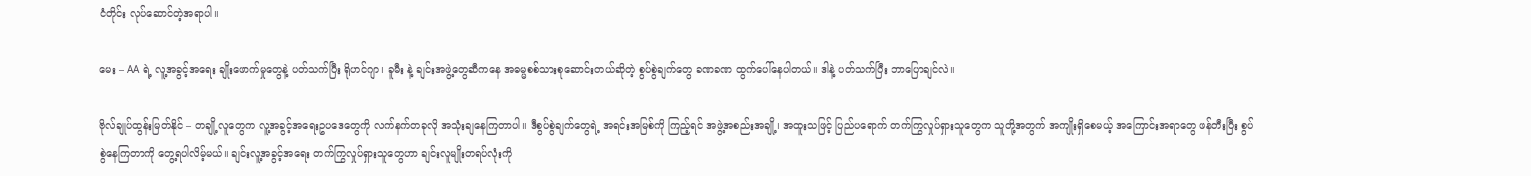ငံတိုင်း လုပ်ဆောင်တဲ့အရာပါ။

မေး – AA ရဲ့ လူ့အခွင့်အရေး ချိုးဖောက်မှုတွေနဲ့ ပတ်သက်ပြီး ရိုဟင်ဂျာ၊ ခူမီး နဲ့ ချင်းအဖွဲ့တွေဆီကနေ အဓမ္မစစ်သားစုဆောင်းတယ်ဆိုတဲ့ စွပ်စွဲချက်တွေ ခဏခဏ ထွက်ပေါ်နေပါတယ်။ ဒါနဲ့ ပတ်သက်ပြီး ဘာပြောချင်လဲ။

ဗိုလ်ချုပ်ထွန်းမြတ်နိုင် – တချို့လူတွေက လူ့အခွင့်အရေးဥပဒေတွေကို လက်နက်တခုလို အသုံးချနေကြတာပါ။ ဒီစွပ်စွဲချက်တွေရဲ့ အရင်းအမြစ်ကို ကြည့်ရင် အဖွဲ့အစည်းအချို့၊ အထူးသဖြင့် ပြည်ပရောက် တက်ကြွလှုပ်ရှားသူတွေက သူတို့အတွက် အကျိုးရှိစေမယ့် အကြောင်းအရာတွေ ဖန်တီးပြီး စွပ်စွဲနေကြတာကို တွေ့ရပါလိမ့်မယ်။ ချင်းလူ့အခွင့်အရေး တက်ကြွလှုပ်ရှားသူတွေဟာ ချင်းလူမျိုးတရပ်လုံးကို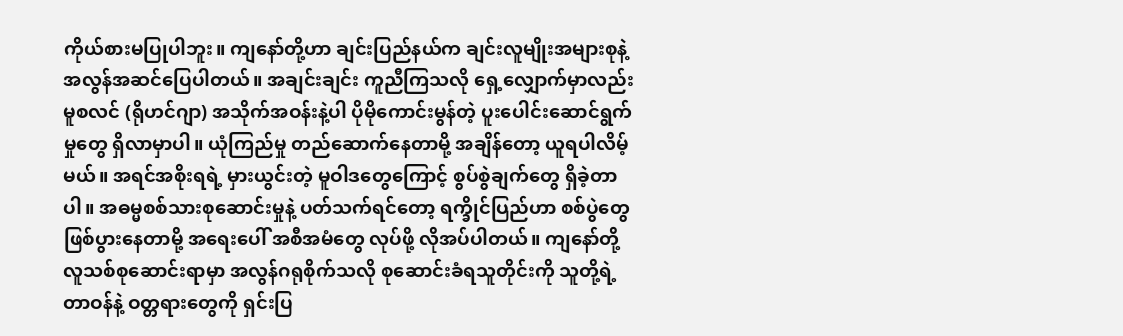ကိုယ်စားမပြုပါဘူး။ ကျနော်တို့ဟာ ချင်းပြည်နယ်က ချင်းလူမျိုးအများစုနဲ့ အလွန်အဆင်ပြေပါတယ်။ အချင်းချင်း ကူညီကြသလို ရှေ့လျှောက်မှာလည်း မူစလင် (ရိုဟင်ဂျာ) အသိုက်အဝန်းနဲ့ပါ ပိုမိုကောင်းမွန်တဲ့ ပူးပေါင်းဆောင်ရွက်မှုတွေ ရှိလာမှာပါ။ ယုံကြည်မှု တည်ဆောက်နေတာမို့ အချိန်တော့ ယူရပါလိမ့်မယ်။ အရင်အစိုးရရဲ့ မှားယွင်းတဲ့ မူဝါဒတွေကြောင့် စွပ်စွဲချက်တွေ ရှိခဲ့တာပါ။ အဓမ္မစစ်သားစုဆောင်းမှုနဲ့ ပတ်သက်ရင်တော့ ရက္ခိုင်ပြည်ဟာ စစ်ပွဲတွေ ဖြစ်ပွားနေတာမို့ အရေးပေါ် အစီအမံတွေ လုပ်ဖို့ လိုအပ်ပါတယ်။ ကျနော်တို့ လူသစ်စုဆောင်းရာမှာ အလွန်ဂရုစိုက်သလို စုဆောင်းခံရသူတိုင်းကို သူတို့ရဲ့ တာဝန်နဲ့ ဝတ္တရားတွေကို ရှင်းပြ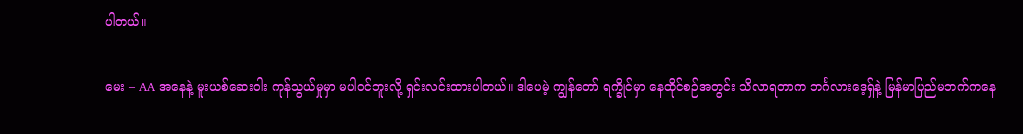ပါတယ်။

မေး – AA အနေနဲ့ မူးယစ်ဆေးဝါး ကုန်သွယ်မှုမှာ မပါဝင်ဘူးလို့ ရှင်းလင်းထားပါတယ်။ ဒါပေမဲ့ ကျွန်တော် ရက္ခိုင်မှာ နေထိုင်စဉ်အတွင်း သိလာရတာက ဘင်္ဂလားဒေ့ရှ်နဲ့ မြန်မာပြည်မဘက်ကနေ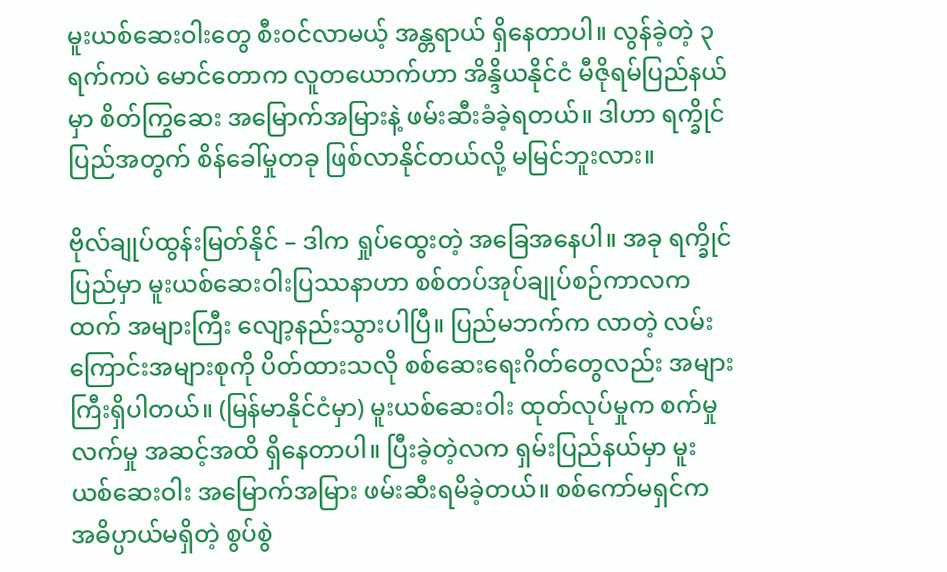မူးယစ်ဆေးဝါးတွေ စီးဝင်လာမယ့် အန္တရာယ် ရှိနေတာပါ။ လွန်ခဲ့တဲ့ ၃ ရက်ကပဲ မောင်တောက လူတယောက်ဟာ အိန္ဒိယနိုင်ငံ မီဇိုရမ်ပြည်နယ်မှာ စိတ်ကြွဆေး အမြောက်အမြားနဲ့ ဖမ်းဆီးခံခဲ့ရတယ်။ ဒါဟာ ရက္ခိုင်ပြည်အတွက် စိန်ခေါ်မှုတခု ဖြစ်လာနိုင်တယ်လို့ မမြင်ဘူးလား။

ဗိုလ်ချုပ်ထွန်းမြတ်နိုင် – ဒါက ရှုပ်ထွေးတဲ့ အခြေအနေပါ။ အခု ရက္ခိုင်ပြည်မှာ မူးယစ်ဆေးဝါးပြဿနာဟာ စစ်တပ်အုပ်ချုပ်စဉ်ကာလကထက် အများကြီး လျော့နည်းသွားပါပြီ။ ပြည်မဘက်က လာတဲ့ လမ်းကြောင်းအများစုကို ပိတ်ထားသလို စစ်ဆေးရေးဂိတ်တွေလည်း အများကြီးရှိပါတယ်။ (မြန်မာနိုင်ငံမှာ) မူးယစ်ဆေးဝါး ထုတ်လုပ်မှုက စက်မှုလက်မှု အဆင့်အထိ ရှိနေတာပါ။ ပြီးခဲ့တဲ့လက ရှမ်းပြည်နယ်မှာ မူးယစ်ဆေးဝါး အမြောက်အမြား ဖမ်းဆီးရမိခဲ့တယ်။ စစ်ကော်မရှင်က အဓိပ္ပာယ်မရှိတဲ့ စွပ်စွဲ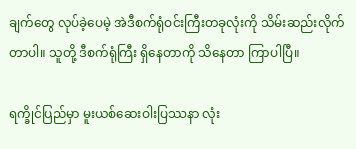ချက်တွေ လုပ်ခဲ့ပေမဲ့ အဲဒီစက်ရုံဝင်းကြီးတခုလုံးကို သိမ်းဆည်းလိုက်တာပါ။ သူတို့ ဒီစက်ရုံကြီး ရှိနေတာကို သိနေတာ ကြာပါပြီ။

ရက္ခိုင်ပြည်မှာ မူးယစ်ဆေးဝါးပြဿနာ လုံး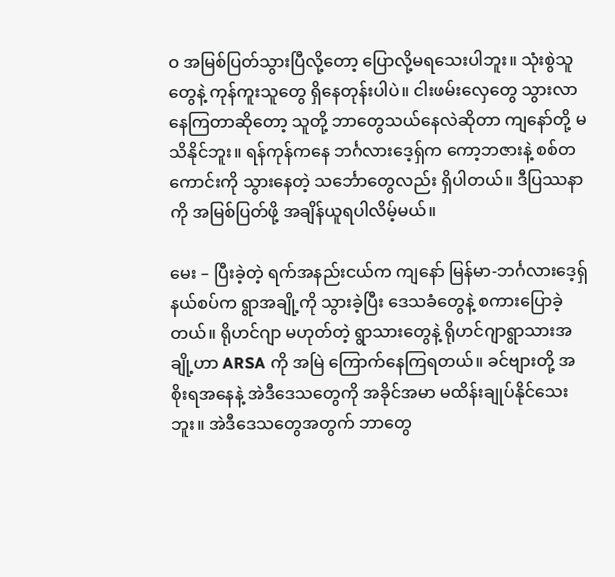ဝ အမြစ်ပြတ်သွားပြီလို့တော့ ပြောလို့မရသေးပါဘူး။ သုံးစွဲသူတွေနဲ့ ကုန်ကူးသူတွေ ရှိနေတုန်းပါပဲ။ ငါးဖမ်းလှေတွေ သွားလာနေကြတာဆိုတော့ သူတို့ ဘာတွေသယ်နေလဲဆိုတာ ကျနော်တို့ မသိနိုင်ဘူး။ ရန်ကုန်ကနေ ဘင်္ဂလားဒေ့ရှ်က ကော့ဘဇားနဲ့ စစ်တကောင်းကို သွားနေတဲ့ သင်္ဘောတွေလည်း ရှိပါတယ်။ ဒီပြဿနာကို အမြစ်ပြတ်ဖို့ အချိန်ယူရပါလိမ့်မယ်။

မေး – ပြီးခဲ့တဲ့ ရက်အနည်းငယ်က ကျနော် မြန်မာ-ဘင်္ဂလားဒေ့ရှ် နယ်စပ်က ရွာအချို့ကို သွားခဲ့ပြီး ဒေသခံတွေနဲ့ စကားပြောခဲ့တယ်။ ရိုဟင်ဂျာ မဟုတ်တဲ့ ရွာသားတွေနဲ့ ရိုဟင်ဂျာရွာသားအချို့ဟာ ARSA ကို အမြဲ ကြောက်နေကြရတယ်။ ခင်ဗျားတို့ အစိုးရအနေနဲ့ အဲဒီဒေသတွေကို အခိုင်အမာ မထိန်းချုပ်နိုင်သေးဘူး။ အဲဒီဒေသတွေအတွက် ဘာတွေ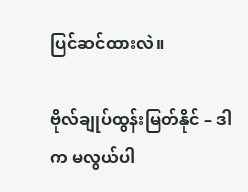ပြင်ဆင်ထားလဲ။

ဗိုလ်ချုပ်ထွန်းမြတ်နိုင် – ဒါက မလွယ်ပါ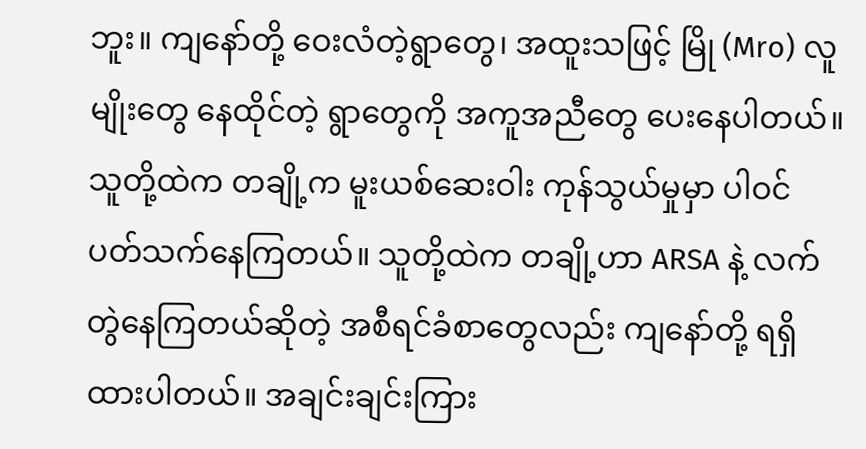ဘူး။ ကျနော်တို့ ဝေးလံတဲ့ရွာတွေ၊ အထူးသဖြင့် မြို (Mro) လူမျိုးတွေ နေထိုင်တဲ့ ရွာတွေကို အကူအညီတွေ ပေးနေပါတယ်။ သူတို့ထဲက တချို့က မူးယစ်ဆေးဝါး ကုန်သွယ်မှုမှာ ပါဝင်ပတ်သက်နေကြတယ်။ သူတို့ထဲက တချို့ဟာ ARSA နဲ့ လက်တွဲနေကြတယ်ဆိုတဲ့ အစီရင်ခံစာတွေလည်း ကျနော်တို့ ရရှိထားပါတယ်။ အချင်းချင်းကြား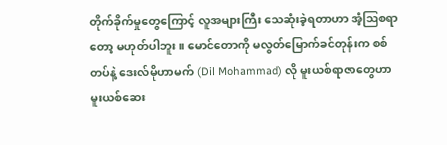တိုက်ခိုက်မှုတွေကြောင့် လူအများကြီး သေဆုံးခဲ့ရတာဟာ အံ့ဩစရာတော့ မဟုတ်ပါဘူး။ မောင်တောကို မလွတ်မြောက်ခင်တုန်းက စစ်တပ်နဲ့ ဒေးလ်မိုဟာမက် (Dil Mohammad) လို မူးယစ်ရာဇာတွေဟာ မူးယစ်ဆေး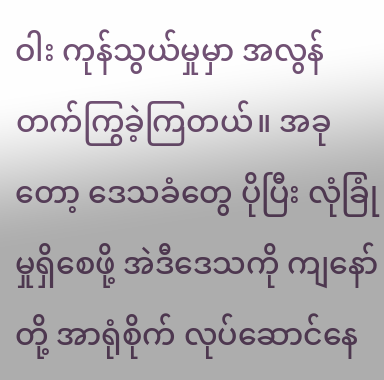ဝါး ကုန်သွယ်မှုမှာ အလွန် တက်ကြွခဲ့ကြတယ်။ အခုတော့ ဒေသခံတွေ ပိုပြီး လုံခြုံမှုရှိစေဖို့ အဲဒီဒေသကို ကျနော်တို့ အာရုံစိုက် လုပ်ဆောင်နေ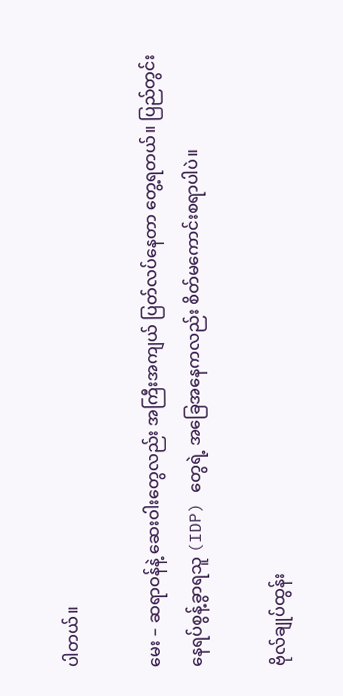ပါတယ်။

မေး – ဆရာဝန်နဲ့ ဆေးဝါးတွေလည်း အကြီးအကျယ် ပြတ်လပ်နေတာ တွေ့ရတယ်။ ပြည်တွင်းနေရပ်စွန့်ခွာရသူ (IDP) တွေရဲ့ အခြေအနေကလည်း စိတ်မကောင်းစရာပါပဲ။

ဗိုလ်ချုပ်ထွန်း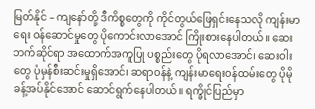မြတ်နိုင် – ကျနော်တို့ ဒီကိစ္စတွေကို ကိုင်တွယ်ဖြေရှင်းနေသလို ကျန်းမာရေး ဝန်ဆောင်မှုတွေ ပိုကောင်းလာအောင် ကြိုးစားနေပါတယ်။ ဆေးဘက်ဆိုင်ရာ အထောက်အကူပြု ပစ္စည်းတွေ ပိုရလာအောင်၊ ဆေးဝါးတွေ ပုံမှန်စီးဆင်းမှုရှိအောင်၊ ဆရာဝန်နဲ့ ကျန်းမာရေးဝန်ထမ်းတွေ ပိုမိုခန့်အပ်နိုင်အောင် ဆောင်ရွက်နေပါတယ်။ ရက္ခိုင်ပြည်မှာ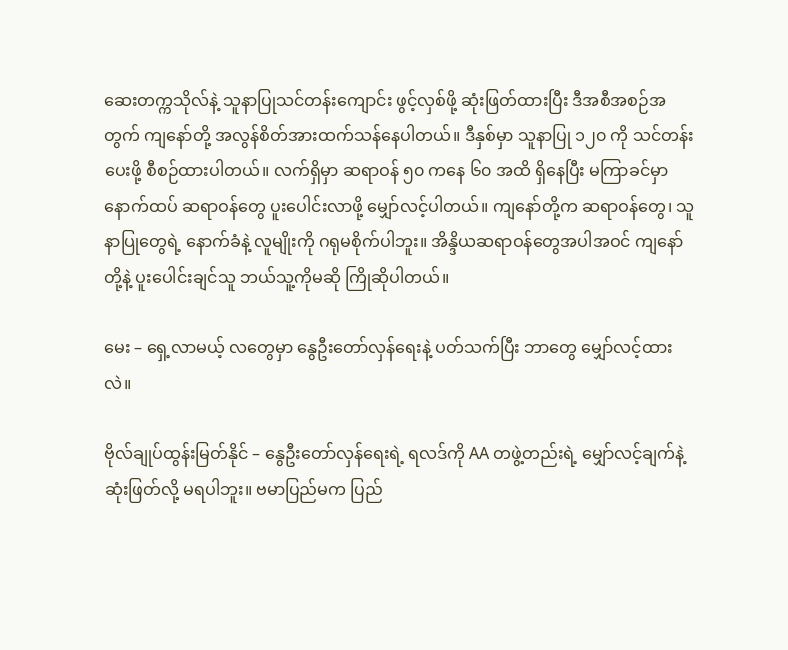ဆေးတက္ကသိုလ်နဲ့ သူနာပြုသင်တန်းကျောင်း ဖွင့်လှစ်ဖို့ ဆုံးဖြတ်ထားပြီး ဒီအစီအစဉ်အတွက် ကျနော်တို့ အလွန်စိတ်အားထက်သန်နေပါတယ်။ ဒီနှစ်မှာ သူနာပြု ၁၂၀ ကို သင်တန်းပေးဖို့ စီစဉ်ထားပါတယ်။ လက်ရှိမှာ ဆရာဝန် ၅၀ ကနေ ၆၀ အထိ ရှိနေပြီး မကြာခင်မှာ နောက်ထပ် ဆရာဝန်တွေ ပူးပေါင်းလာဖို့ မျှော်လင့်ပါတယ်။ ကျနော်တို့က ဆရာဝန်တွေ၊ သူနာပြုတွေရဲ့ နောက်ခံနဲ့ လူမျိုးကို ဂရုမစိုက်ပါဘူး။ အိန္ဒိယဆရာဝန်တွေအပါအဝင် ကျနော်တို့နဲ့ ပူးပေါင်းချင်သူ ဘယ်သူ့ကိုမဆို ကြိုဆိုပါတယ်။

မေး – ရှေ့လာမယ့် လတွေမှာ နွေဦးတော်လှန်ရေးနဲ့ ပတ်သက်ပြီး ဘာတွေ မျှော်လင့်ထားလဲ။

ဗိုလ်ချုပ်ထွန်းမြတ်နိုင် – နွေဦးတော်လှန်ရေးရဲ့ ရလဒ်ကို AA တဖွဲ့တည်းရဲ့ မျှော်လင့်ချက်နဲ့ ဆုံးဖြတ်လို့ မရပါဘူး။ ဗမာပြည်မက ပြည်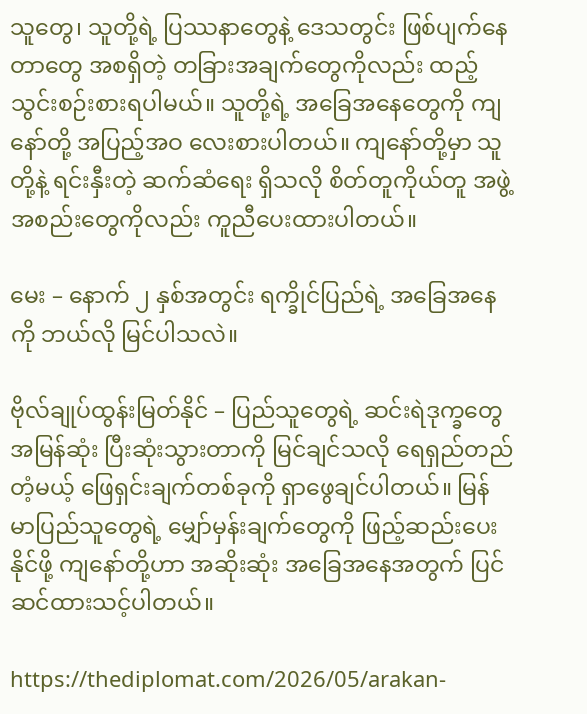သူတွေ၊ သူတို့ရဲ့ ပြဿနာတွေနဲ့ ဒေသတွင်း ဖြစ်ပျက်နေတာတွေ အစရှိတဲ့ တခြားအချက်တွေကိုလည်း ထည့်သွင်းစဉ်းစားရပါမယ်။ သူတို့ရဲ့ အခြေအနေတွေကို ကျနော်တို့ အပြည့်အဝ လေးစားပါတယ်။ ကျနော်တို့မှာ သူတို့နဲ့ ရင်းနှီးတဲ့ ဆက်ဆံရေး ရှိသလို စိတ်တူကိုယ်တူ အဖွဲ့အစည်းတွေကိုလည်း ကူညီပေးထားပါတယ်။

မေး – နောက် ၂ နှစ်အတွင်း ရက္ခိုင်ပြည်ရဲ့ အခြေအနေကို ဘယ်လို မြင်ပါသလဲ။

ဗိုလ်ချုပ်ထွန်းမြတ်နိုင် – ပြည်သူတွေရဲ့ ဆင်းရဲဒုက္ခတွေ အမြန်ဆုံး ပြီးဆုံးသွားတာကို မြင်ချင်သလို ရေရှည်တည်တံ့မယ့် ဖြေရှင်းချက်တစ်ခုကို ရှာဖွေချင်ပါတယ်။ မြန်မာပြည်သူတွေရဲ့ မျှော်မှန်းချက်တွေကို ဖြည့်ဆည်းပေးနိုင်ဖို့ ကျနော်တို့ဟာ အဆိုးဆုံး အခြေအနေအတွက် ပြင်ဆင်ထားသင့်ပါတယ်။

https://thediplomat.com/2026/05/arakan-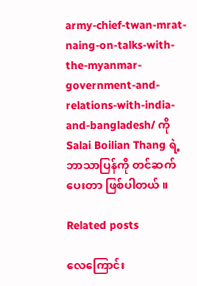army-chief-twan-mrat-naing-on-talks-with-the-myanmar-government-and-relations-with-india-and-bangladesh/ ကို Salai Boilian Thang ရဲ့ဘာသာပြန်ကို တင်ဆက်ပေးတာ ဖြစ်ပါတယ်။

Related posts

လေကြောင်း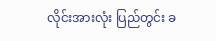လိုင်းအားလုံး ပြည်တွင်း ခ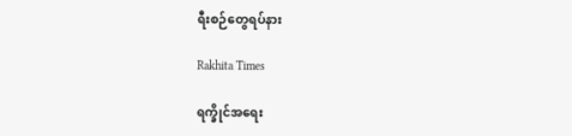ရီးစဉ်တွေရပ်နား

Rakhita Times

ရက္ခိုင်အရေး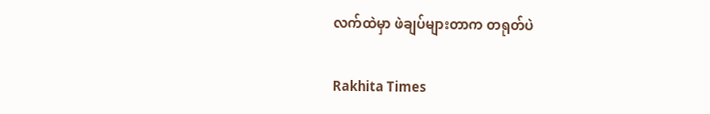လက်ထဲမှာ ဖဲချပ်များတာက တရုတ်ပဲ

Rakhita Times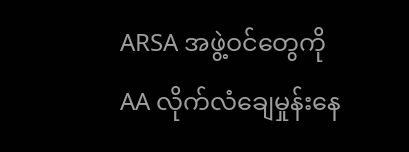ARSA အဖွဲ့ဝင်တွေကို AA လိုက်လံချေမှုန်းနေ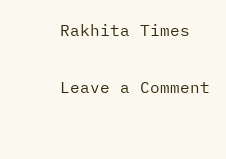Rakhita Times

Leave a Comment